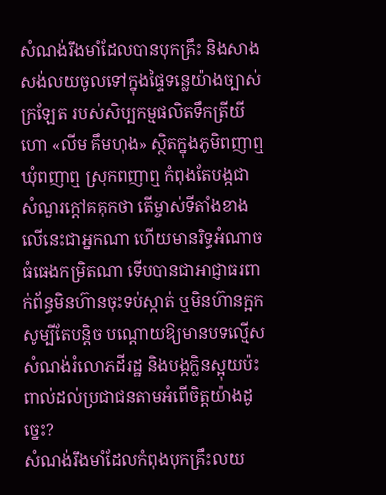សំណង់រឹងមាំដែលបានបុកគ្រឹះ និងសាងសង់លយចូលទៅក្នុងផ្ទៃទន្លេយ៉ាងច្បាស់ក្រឡែត របស់សិប្បកម្មផលិតទឹកត្រីយីហោ «លីម គឹមហុង» ស្ថិតក្នុងភូមិពញាឮ ឃុំពញាឮ ស្រុកពញាឮ កំពុងតែបង្កជាសំណួរក្ដៅគគុកថា តើម្ចាស់ទីតាំងខាងលើនេះជាអ្នកណា ហើយមានរិទ្ធអំណាចធំធេងកម្រិតណា ទើបបានជាអាជ្ញាធរពាក់ព័ន្ធមិនហ៊ានចុះទប់ស្កាត់ ឬមិនហ៊ានក្អកសូម្បីតែបន្តិច បណ្ដោយឱ្យមានបទល្មើសសំណង់រំលោភដីរដ្ឋ និងបង្កក្លិនស្អុយប៉ះពាល់ដល់ប្រជាជនតាមអំពើចិត្តយ៉ាងដូច្នេះ?
សំណង់រឹងមាំដែលកំពុងបុកគ្រឹះលយ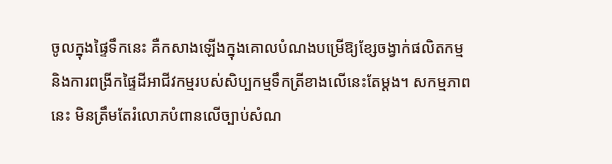ចូលក្នុងផ្ទៃទឹកនេះ គឺកសាងឡើងក្នុងគោលបំណងបម្រើឱ្យខ្សែចង្វាក់ផលិតកម្ម និងការពង្រីកផ្ទៃដីអាជីវកម្មរបស់សិប្បកម្មទឹកត្រីខាងលើនេះតែម្ដង។ សកម្មភាពនេះ មិនត្រឹមតែរំលោភបំពានលើច្បាប់សំណ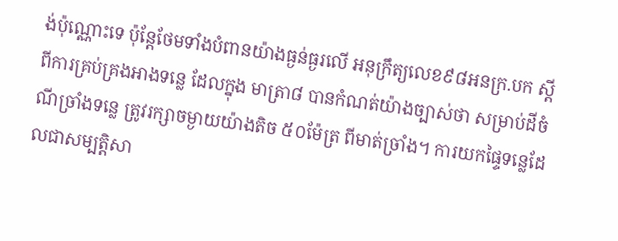ង់ប៉ុណ្ណោះទេ ប៉ុន្តែថែមទាំងបំពានយ៉ាងធ្ងន់ធ្ងរលើ អនុក្រឹត្យលេខ៩៨អនក្រ.បក ស្ដីពីការគ្រប់គ្រងអាងទន្លេ ដែលក្នុង មាត្រា៨ បានកំណត់យ៉ាងច្បាស់ថា សម្រាប់ដីចំណីច្រាំងទន្លេ ត្រូវរក្សាចម្ងាយយ៉ាងតិច ៥០ម៉ែត្រ ពីមាត់ច្រាំង។ ការយកផ្ទៃទន្លេដែលជាសម្បត្តិសា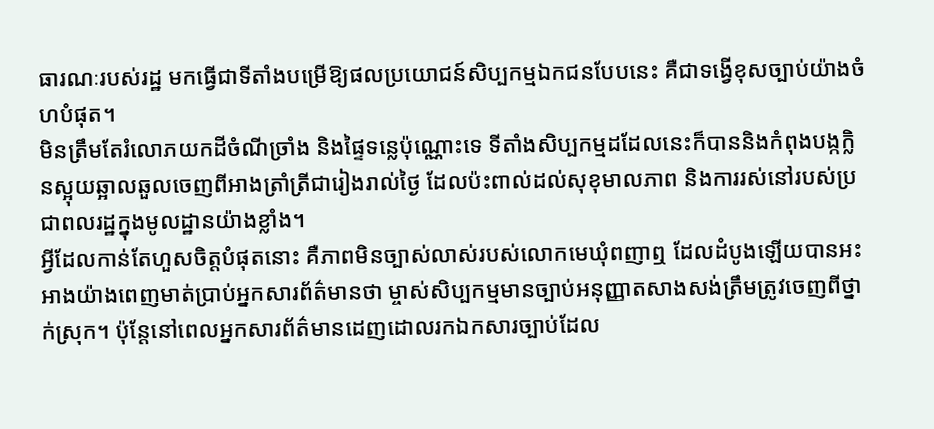ធារណៈរបស់រដ្ឋ មកធ្វើជាទីតាំងបម្រើឱ្យផលប្រយោជន៍សិប្បកម្មឯកជនបែបនេះ គឺជាទង្វើខុសច្បាប់យ៉ាងចំហបំផុត។
មិនត្រឹមតែរំលោភយកដីចំណីច្រាំង និងផ្ទៃទន្លេប៉ុណ្ណោះទេ ទីតាំងសិប្បកម្មដដែលនេះក៏បាននិងកំពុងបង្កក្លិនស្អុយឆ្អាលឆួលចេញពីអាងត្រាំត្រីជារៀងរាល់ថ្ងៃ ដែលប៉ះពាល់ដល់សុខុមាលភាព និងការរស់នៅរបស់ប្រជាពលរដ្ឋក្នុងមូលដ្ឋានយ៉ាងខ្លាំង។
អ្វីដែលកាន់តែហួសចិត្តបំផុតនោះ គឺភាពមិនច្បាស់លាស់របស់លោកមេឃុំពញាឮ ដែលដំបូងឡើយបានអះអាងយ៉ាងពេញមាត់ប្រាប់អ្នកសារព័ត៌មានថា ម្ចាស់សិប្បកម្មមានច្បាប់អនុញ្ញាតសាងសង់ត្រឹមត្រូវចេញពីថ្នាក់ស្រុក។ ប៉ុន្តែនៅពេលអ្នកសារព័ត៌មានដេញដោលរកឯកសារច្បាប់ដែល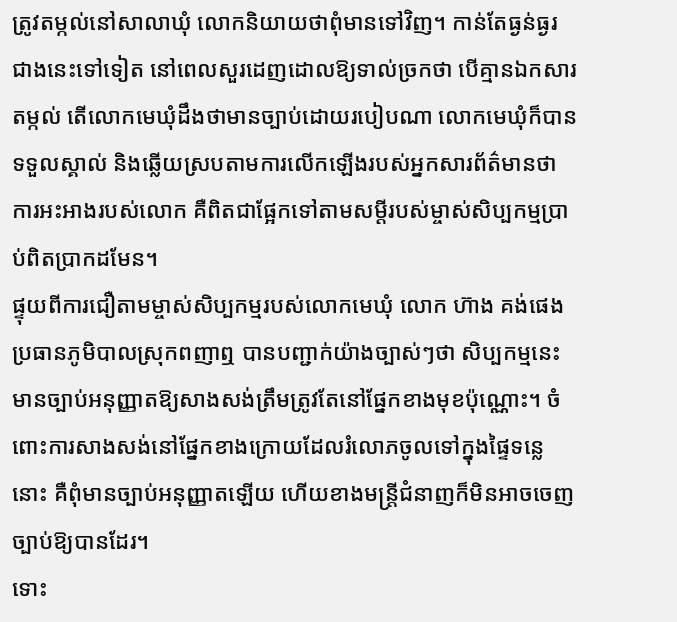ត្រូវតម្កល់នៅសាលាឃុំ លោកនិយាយថាពុំមានទៅវិញ។ កាន់តែធ្ងន់ធ្ងរជាងនេះទៅទៀត នៅពេលសួរដេញដោលឱ្យទាល់ច្រកថា បើគ្មានឯកសារតម្កល់ តើលោកមេឃុំដឹងថាមានច្បាប់ដោយរបៀបណា លោកមេឃុំក៏បានទទួលស្គាល់ និងឆ្លើយស្របតាមការលើកឡើងរបស់អ្នកសារព័ត៌មានថា ការអះអាងរបស់លោក គឺពិតជាផ្អែកទៅតាមសម្តីរបស់ម្ចាស់សិប្បកម្មប្រាប់ពិតប្រាកដមែន។
ផ្ទុយពីការជឿតាមម្ចាស់សិប្បកម្មរបស់លោកមេឃុំ លោក ហ៊ាង គង់ផេង ប្រធានភូមិបាលស្រុកពញាឮ បានបញ្ជាក់យ៉ាងច្បាស់ៗថា សិប្បកម្មនេះមានច្បាប់អនុញ្ញាតឱ្យសាងសង់ត្រឹមត្រូវតែនៅផ្នែកខាងមុខប៉ុណ្ណោះ។ ចំពោះការសាងសង់នៅផ្នែកខាងក្រោយដែលរំលោភចូលទៅក្នុងផ្ទៃទន្លេនោះ គឺពុំមានច្បាប់អនុញ្ញាតឡើយ ហើយខាងមន្ត្រីជំនាញក៏មិនអាចចេញច្បាប់ឱ្យបានដែរ។
ទោះ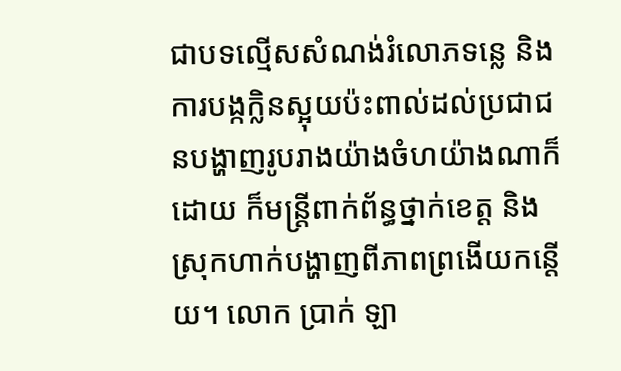ជាបទល្មើសសំណង់រំលោភទន្លេ និងការបង្កក្លិនស្អុយប៉ះពាល់ដល់ប្រជាជនបង្ហាញរូបរាងយ៉ាងចំហយ៉ាងណាក៏ដោយ ក៏មន្ត្រីពាក់ព័ន្ធថ្នាក់ខេត្ត និងស្រុកហាក់បង្ហាញពីភាពព្រងើយកន្តើយ។ លោក ប្រាក់ ឡា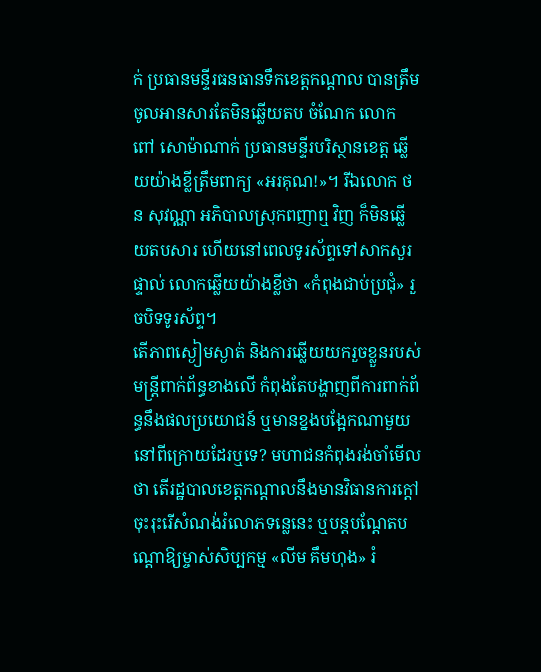ក់ ប្រធានមន្ទីរធនធានទឹកខេត្តកណ្ដាល បានត្រឹមចូលអានសារតែមិនឆ្លើយតប ចំណែក លោក ពៅ សោម៉ាណាក់ ប្រធានមន្ទីរបរិស្ថានខេត្ត ឆ្លើយយ៉ាងខ្លីត្រឹមពាក្យ «អរគុណ!»។ រីឯលោក ថន សុវណ្ណា អភិបាលស្រុកពញាឮ វិញ ក៏មិនឆ្លើយតបសារ ហើយនៅពេលទូរស័ព្ទទៅសាកសួរផ្ទាល់ លោកឆ្លើយយ៉ាងខ្លីថា «កំពុងជាប់ប្រជុំ» រួចបិទទូរស័ព្ទ។
តើភាពស្ងៀមស្ងាត់ និងការឆ្លើយយករួចខ្លួនរបស់មន្ត្រីពាក់ព័ន្ធខាងលើ កំពុងតែបង្ហាញពីការពាក់ព័ន្ធនឹងផលប្រយោជន៍ ឬមានខ្នងបង្អែកណាមួយនៅពីក្រោយដែរឬទេ? មហាជនកំពុងរង់ចាំមើលថា តើរដ្ឋបាលខេត្តកណ្ដាលនឹងមានវិធានការក្ដៅចុះរុះរើសំណង់រំលោភទន្លេនេះ ឬបន្តបណ្ដែតបណ្ដោឱ្យម្ចាស់សិប្បកម្ម «លីម គឹមហុង» រំ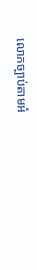លោភច្បាប់តាមអំ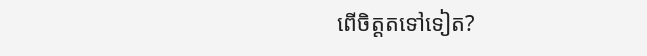ពើចិត្តតទៅទៀត?